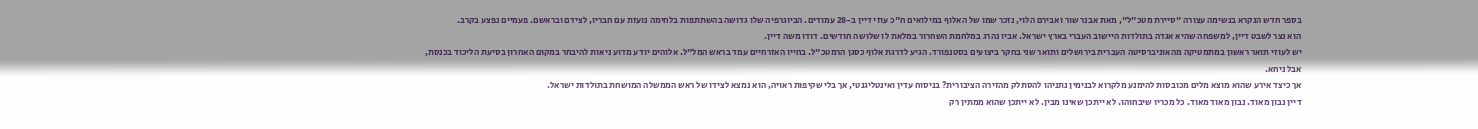בספר חדש הנקרא בנשימה עצורה "סיירת מטכ"ל", מאת אבנר שור ואבירם הלוי, נזכר שמו של האלוף במילואים ח"כ עוזי דיין ב-28 עמודים. הביוגרפיה שלו גדושה בהשתתפות בלחימה נועזת עם חבריו, לצידם ובראשם. פעמיים נפצע בקרב.
הוא נצר לשבט דיין, למשפחה שהיא אגדה בתולדות היישוב העברי בארץ ישראל. אביו נהרג במלחמת השחרור במלאת לו שלושה חודשים. דודו משה דיין.
יש לעוזי תואר ראשון במתמטיקה מהאוניברסיטה העברית בירושלים ותואר שני בחקר ביצועים בסטנפורד. הגיע לדרגת אלוף כסגן הרמטכ"ל. בחייו האזרחיים עמד בראש המל"ל. אלוהים יודע מדוע ניאות להיבחר במקום האחרון בסיעת הליכוד בכנסת, אבל ניחא.
אך כיצד אירע שהוא מוצא מלים מכובסות להימנע מלקרוא לבנימין נתניהו להסתלק מהזירה הציבורית? בניסוח עדין ואינטליגנטי, אך בלי שקיפות ראויה, הוא נמצא לצידו של ראש הממשלה המושחת בתולדות ישראל.
דיין נבון מאוד. נבון מאוד מאוד. כל מכריו שיבחוהו. לא ייתכן שאינו מבין. לא ייתכן שהוא ממתין רק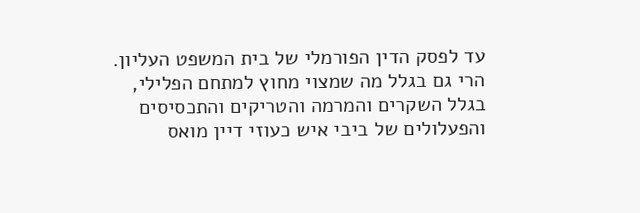עד לפסק הדין הפורמלי של בית המשפט העליון. הרי גם בגלל מה שמצוי מחוץ למתחם הפלילי, בגלל השקרים והמרמה והטריקים והתכסיסים והפעלולים של ביבי איש כעוזי דיין מואס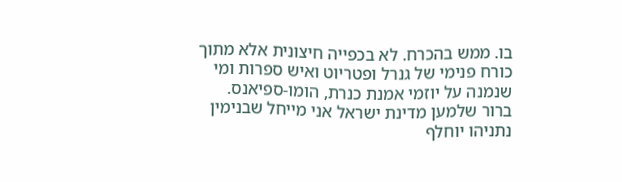בו. ממש בהכרח. לא בכפייה חיצונית אלא מתוך כורח פנימי של גנרל ופטריוט ואיש ספרות ומי שנמנה על יוזמי אמנת כנרת, הומו-ספיאנס.
ברור שלמען מדינת ישראל אני מייחל שבנימין נתניהו יוחלף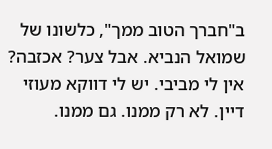ב"חברך הטוב ממך", כלשונו של שמואל הנביא. אבל צער? אכזבה? אין לי מביבי. יש לי דווקא מעוזי דיין. לא רק ממנו. גם ממנו.